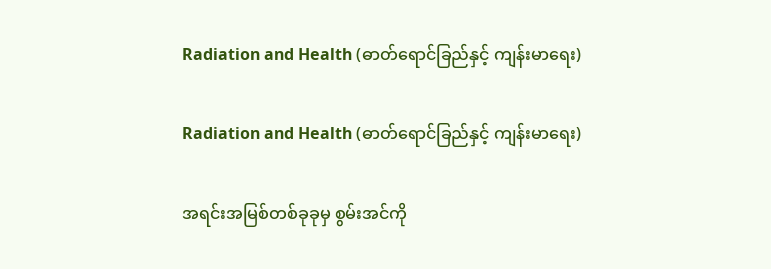Radiation and Health (ဓာတ်ရောင်ခြည်နှင့် ကျန်းမာရေး)

Radiation and Health (ဓာတ်ရောင်ခြည်နှင့် ကျန်းမာရေး)

အရင်းအမြစ်တစ်ခုခုမှ စွမ်းအင်ကို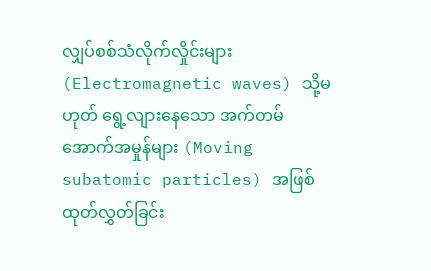လျှပ်စစ်သံလိုက်လှိုင်းများ (Electromagnetic waves) သို့မဟုတ် ရွေ့လျားနေသော အက်တမ်အောက်အမှုန်များ (Moving subatomic particles) အဖြစ် ထုတ်လွှတ်ခြင်း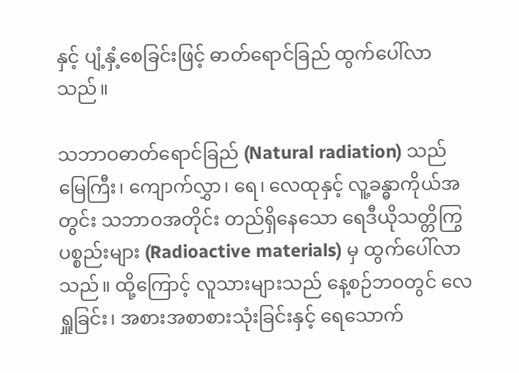နှင့် ပျံ့နှံ့စေခြင်းဖြင့် ဓာတ်ရောင်ခြည် ထွက်ပေါ်လာသည်။

သဘာဝဓာတ်ရောင်ခြည် (Natural radiation) သည် မြေကြီး၊ ကျောက်လွှာ၊ ရေ၊ လေထုနှင့် လူ့ခန္ဓာကိုယ်အတွင်း သဘာဝအတိုင်း တည်ရှိနေသော ရေဒီယိုသတ္တိကြွပစ္စည်းများ (Radioactive materials) မှ ထွက်ပေါ်လာသည်။ ထို့ကြောင့် လူသားများသည် နေ့စဉ်ဘဝတွင် လေရှူခြင်း၊ အစားအစာစားသုံးခြင်းနှင့် ရေသောက်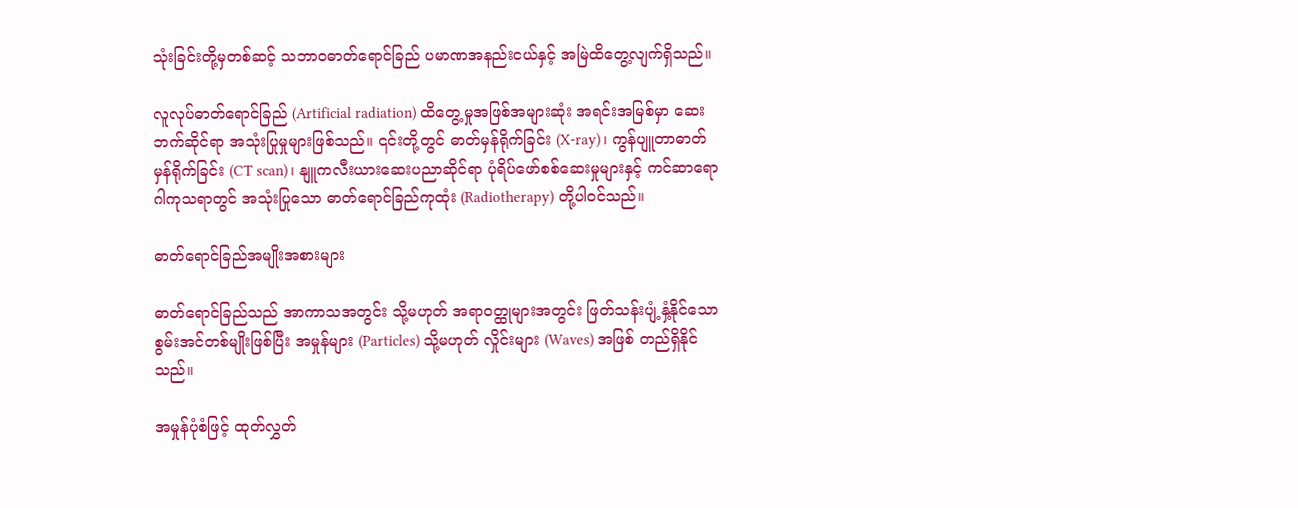သုံးခြင်းတို့မှတစ်ဆင့် သဘာဝဓာတ်ရောင်ခြည် ပမာဏအနည်းငယ်နှင့် အမြဲထိတွေ့လျက်ရှိသည်။

လူလုပ်ဓာတ်ရောင်ခြည် (Artificial radiation) ထိတွေ့မှုအဖြစ်အများဆုံး အရင်းအမြစ်မှာ ဆေးဘက်ဆိုင်ရာ အသုံးပြုမှုများဖြစ်သည်။ ၎င်းတို့တွင် ဓာတ်မှန်ရိုက်ခြင်း (X-ray)၊ ကွန်ပျူတာဓာတ်မှန်ရိုက်ခြင်း (CT scan)၊ နျူကလီးယားဆေးပညာဆိုင်ရာ ပုံရိပ်ဖော်စစ်ဆေးမှုများနှင့် ကင်ဆာရောဂါကုသရာတွင် အသုံးပြုသော ဓာတ်ရောင်ခြည်ကုထုံး (Radiotherapy) တို့ပါဝင်သည်။

ဓာတ်ရောင်ခြည်အမျိုးအစားများ

ဓာတ်ရောင်ခြည်သည် အာကာသအတွင်း သို့မဟုတ် အရာဝတ္ထုများအတွင်း ဖြတ်သန်းပျံ့နှံ့နိုင်သော စွမ်းအင်တစ်မျိုးဖြစ်ပြီး အမှုန်များ (Particles) သို့မဟုတ် လှိုင်းများ (Waves) အဖြစ် တည်ရှိနိုင်သည်။

အမှုန်ပုံစံဖြင့် ထုတ်လွှတ်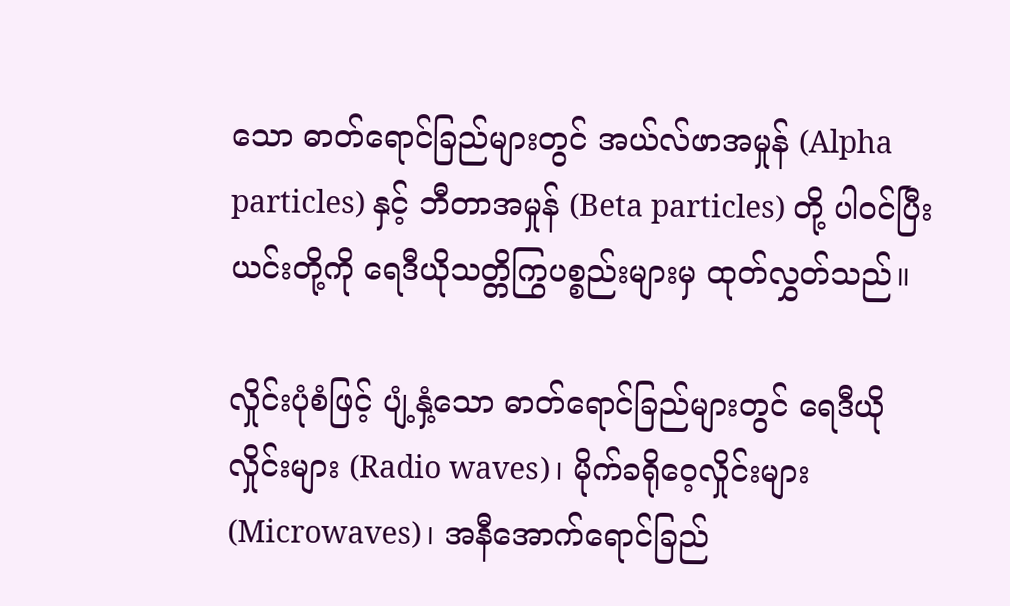သော ဓာတ်ရောင်ခြည်များတွင် အယ်လ်ဖာအမှုန် (Alpha particles) နှင့် ဘီတာအမှုန် (Beta particles) တို့ ပါဝင်ပြီး ယင်းတို့ကို ရေဒီယိုသတ္တိကြွပစ္စည်းများမှ ထုတ်လွှတ်သည်။

လှိုင်းပုံစံဖြင့် ပျံ့နှံ့သော ဓာတ်ရောင်ခြည်များတွင် ရေဒီယိုလှိုင်းများ (Radio waves)၊ မိုက်ခရိုဝေ့လှိုင်းများ (Microwaves)၊ အနီအောက်ရောင်ခြည်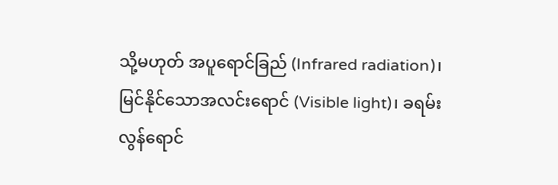သို့မဟုတ် အပူရောင်ခြည် (Infrared radiation)၊ မြင်နိုင်သောအလင်းရောင် (Visible light)၊ ခရမ်းလွန်ရောင်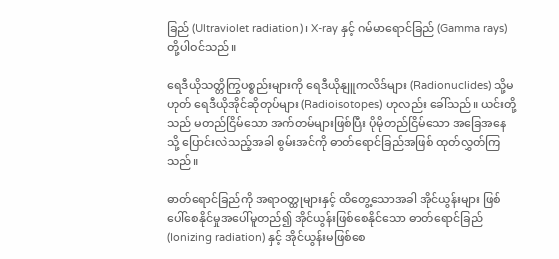ခြည် (Ultraviolet radiation)၊ X-ray နှင့် ဂမ်မာရောင်ခြည် (Gamma rays) တို့ပါဝင်သည်။

ရေဒီယိုသတ္တိကြွပစ္စည်းများကို ရေဒီယိုနျူကလိဒ်များ (Radionuclides) သို့မဟုတ် ရေဒီယိုအိုင်ဆိုတုပ်များ (Radioisotopes) ဟုလည်း ခေါ်သည်။ ယင်းတို့သည် မတည်ငြိမ်သော အက်တမ်များဖြစ်ပြီး ပိုမိုတည်ငြိမ်သော အခြေအနေသို့ ပြောင်းလဲသည့်အခါ စွမ်းအင်ကို ဓာတ်ရောင်ခြည်အဖြစ် ထုတ်လွှတ်ကြသည်။

ဓာတ်ရောင်ခြည်ကို အရာဝတ္ထုများနှင့် ထိတွေ့သောအခါ အိုင်ယွန်းများ ဖြစ်ပေါ်စေနိုင်မှုအပေါ်မူတည်၍ အိုင်ယွန်းဖြစ်စေနိုင်သော ဓာတ်ရောင်ခြည် (Ionizing radiation) နှင့် အိုင်ယွန်းမဖြစ်စေ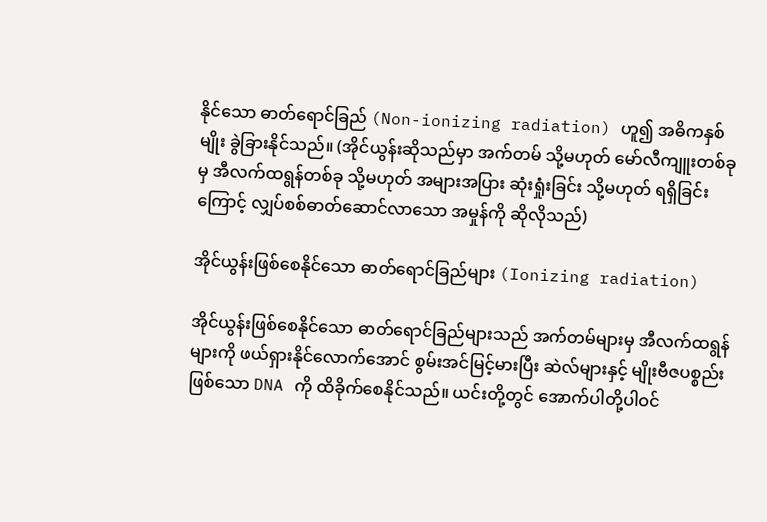နိုင်သော ဓာတ်ရောင်ခြည် (Non-ionizing radiation) ဟူ၍ အဓိကနှစ်မျိုး ခွဲခြားနိုင်သည်။ (အိုင်ယွန်းဆိုသည်မှာ အက်တမ် သို့မဟုတ် မော်လီကျူးတစ်ခုမှ အီလက်ထရွန်တစ်ခု သို့မဟုတ် အများအပြား ဆုံးရှုံးခြင်း သို့မဟုတ် ရရှိခြင်းကြောင့် လျှပ်စစ်ဓာတ်ဆောင်လာသော အမှုန်ကို ဆိုလိုသည်)

အိုင်ယွန်းဖြစ်စေနိုင်သော ဓာတ်ရောင်ခြည်များ (Ionizing radiation)

အိုင်ယွန်းဖြစ်စေနိုင်သော ဓာတ်ရောင်ခြည်များသည် အက်တမ်များမှ အီလက်ထရွန်များကို ဖယ်ရှားနိုင်လောက်အောင် စွမ်းအင်မြင့်မားပြီး ဆဲလ်များနှင့် မျိုးဗီဇပစ္စည်းဖြစ်သော DNA ကို ထိခိုက်စေနိုင်သည်။ ယင်းတို့တွင် အောက်ပါတို့ပါဝင်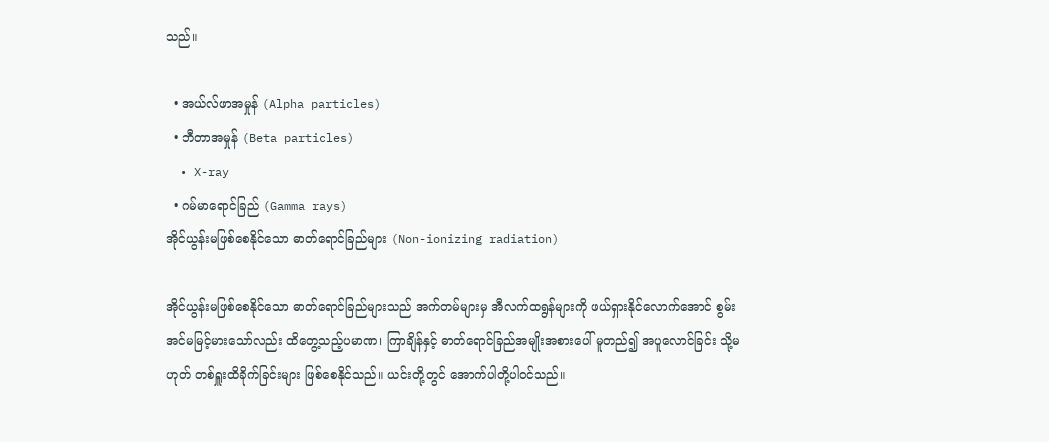သည်။

  • အယ်လ်ဖာအမှုန် (Alpha particles)
  • ဘီတာအမှုန် (Beta particles)
  • X-ray
  • ဂမ်မာရောင်ခြည် (Gamma rays)
အိုင်ယွန်းမဖြစ်စေနိုင်သော ဓာတ်ရောင်ခြည်များ (Non-ionizing radiation)

အိုင်ယွန်းမဖြစ်စေနိုင်သော ဓာတ်ရောင်ခြည်များသည် အက်တမ်များမှ အီလက်ထရွန်များကို ဖယ်ရှားနိုင်လောက်အောင် စွမ်းအင်မမြင့်မားသော်လည်း ထိတွေ့သည့်ပမာဏ၊ ကြာချိန်နှင့် ဓာတ်ရောင်ခြည်အမျိုးအစားပေါ် မူတည်၍ အပူလောင်ခြင်း သို့မဟုတ် တစ်ရှူးထိခိုက်ခြင်းများ ဖြစ်စေနိုင်သည်။ ယင်းတို့တွင် အောက်ပါတို့ပါဝင်သည်။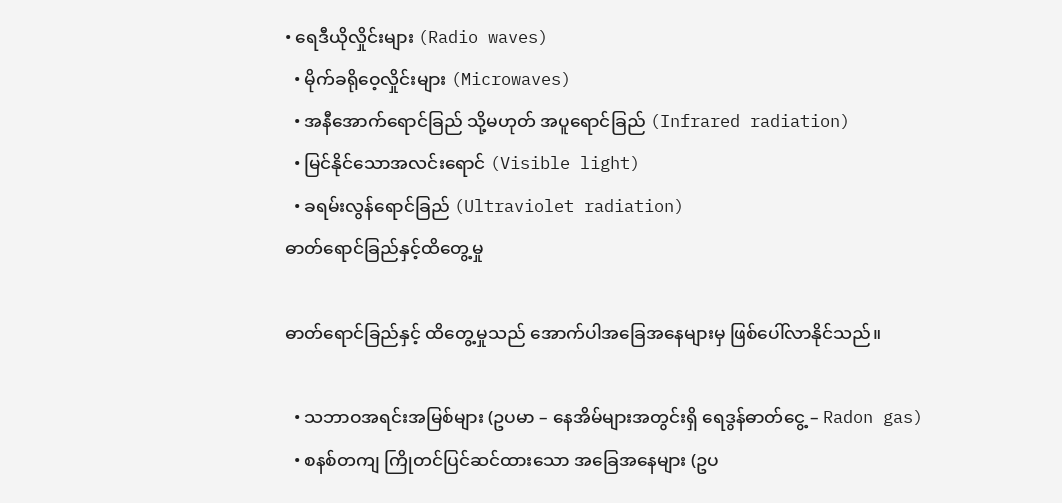• ရေဒီယိုလှိုင်းများ (Radio waves)
  • မိုက်ခရိုဝေ့လှိုင်းများ (Microwaves)
  • အနီအောက်ရောင်ခြည် သို့မဟုတ် အပူရောင်ခြည် (Infrared radiation)
  • မြင်နိုင်သောအလင်းရောင် (Visible light)
  • ခရမ်းလွန်ရောင်ခြည် (Ultraviolet radiation)
ဓာတ်ရောင်ခြည်နှင့်ထိတွေ့မှု

ဓာတ်ရောင်ခြည်နှင့် ထိတွေ့မှုသည် အောက်ပါအခြေအနေများမှ ဖြစ်ပေါ်လာနိုင်သည်။

  • သဘာဝအရင်းအမြစ်များ (ဥပမာ – နေအိမ်များအတွင်းရှိ ရေဒွန်ဓာတ်ငွေ့ – Radon gas)
  • စနစ်တကျ ကြိုတင်ပြင်ဆင်ထားသော အခြေအနေများ (ဥပ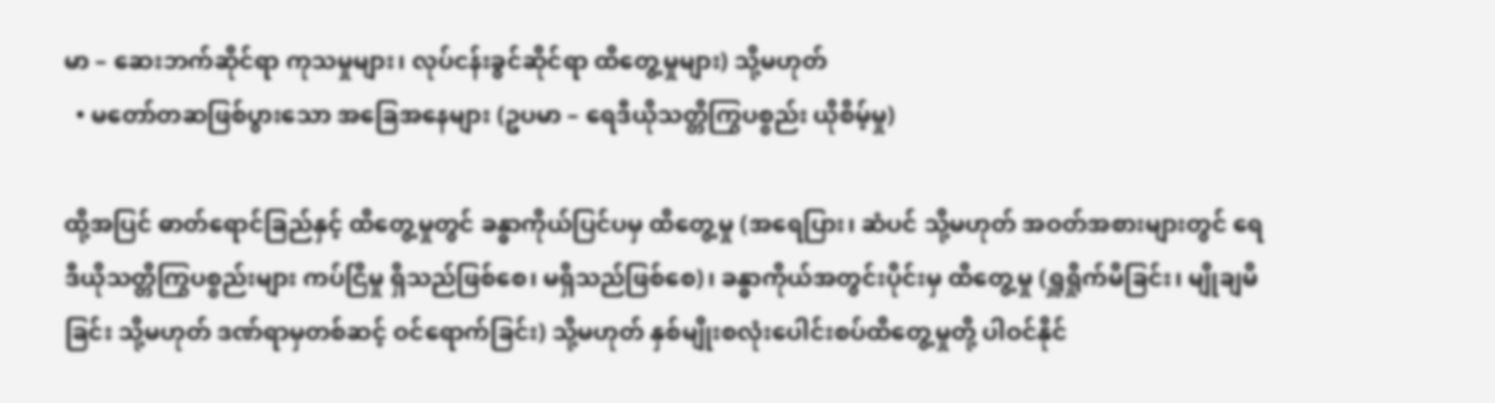မာ – ဆေးဘက်ဆိုင်ရာ ကုသမှုများ၊ လုပ်ငန်းခွင်ဆိုင်ရာ ထိတွေ့မှုများ) သို့မဟုတ်
  • မတော်တဆဖြစ်ပွားသော အခြေအနေများ (ဥပမာ – ရေဒီယိုသတ္တိကြွပစ္စည်း ယိုစိမ့်မှု)

ထို့အပြင် ဓာတ်ရောင်ခြည်နှင့် ထိတွေ့မှုတွင် ခန္ဓာကိုယ်ပြင်ပမှ ထိတွေ့မှု (အရေပြား၊ ဆံပင် သို့မဟုတ် အဝတ်အစားများတွင် ရေဒီယိုသတ္တိကြွပစ္စည်းများ ကပ်ငြိမှု ရှိသည်ဖြစ်စေ၊ မရှိသည်ဖြစ်စေ)၊ ခန္ဓာကိုယ်အတွင်းပိုင်းမှ ထိတွေ့မှု (ရှူရှိုက်မိခြင်း၊ မျိုချမိခြင်း သို့မဟုတ် ဒဏ်ရာမှတစ်ဆင့် ဝင်‌ရောက်ခြင်း) သို့မဟုတ် နှစ်မျိုးစလုံးပေါင်းစပ်ထိတွေ့မှုတို့ ပါဝင်နိုင်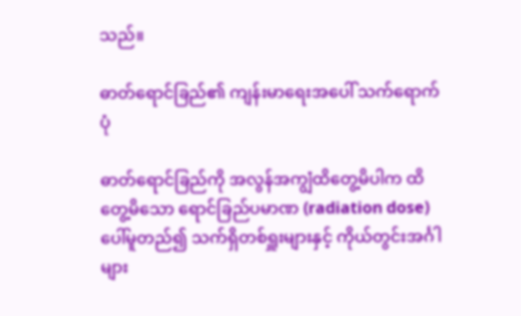သည်။

ဓာတ်ရောင်ခြည်၏ ကျန်းမာရေးအပေါ် သက်ရောက်ပုံ

ဓာတ်ရောင်ခြည်ကို အလွန်အကျွံထိတွေ့မိပါက ထိတွေ့မိသော ရောင်ခြည်ပမာဏ (radiation dose) ပေါ်မူတည်၍ သက်ရှိတစ်ရှူးများနှင့် ကိုယ်တွင်းအင်္ဂါများ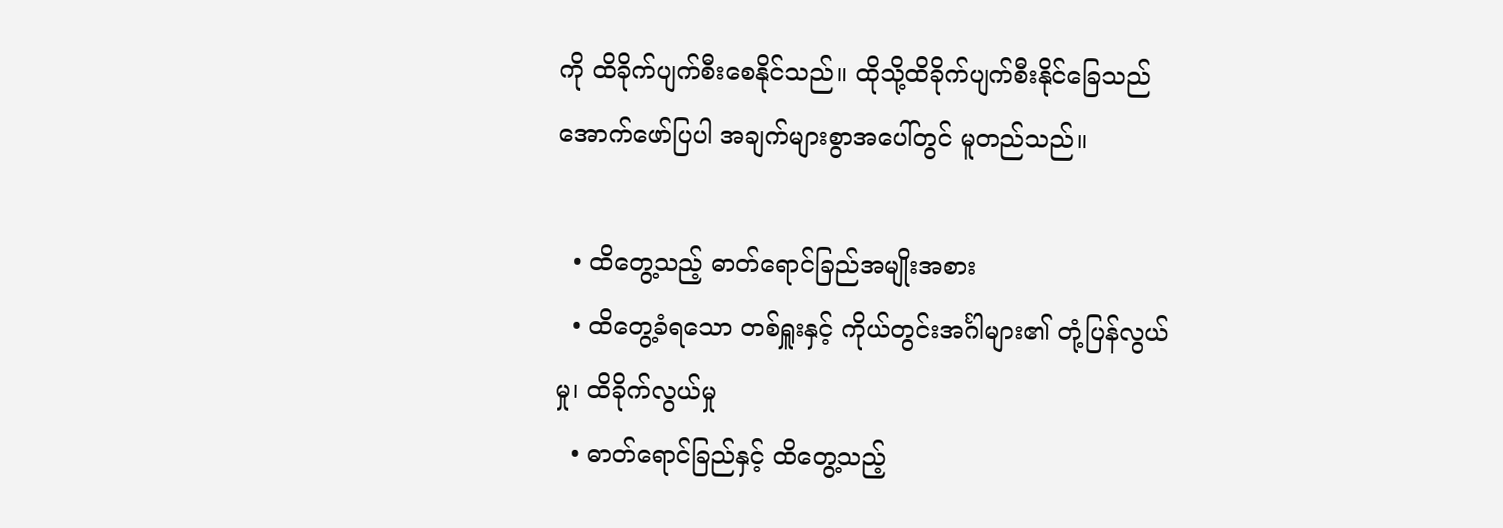ကို ထိခိုက်ပျက်စီးစေနိုင်သည်။ ထိုသို့ထိခိုက်ပျက်စီးနိုင်ခြေသည် အောက်ဖော်ပြပါ အချက်များစွာအပေါ်တွင် မူတည်သည်။

  • ထိတွေ့သည့် ဓာတ်ရောင်ခြည်အမျိုးအစား
  • ထိတွေ့ခံရသော တစ်ရှူးနှင့် ကိုယ်တွင်းအင်္ဂါများ၏ တုံ့ပြန်လွယ်မှု၊ ထိခိုက်လွယ်မှု
  • ဓာတ်ရောင်ခြည်နှင့် ထိတွေ့သည့်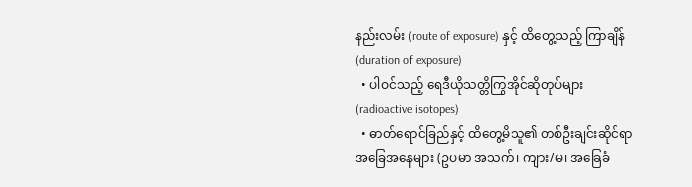နည်းလမ်း (route of exposure) နှင့် ထိတွေ့သည့် ကြာချိန် (duration of exposure)
  • ပါဝင်သည့် ရေဒီယိုသတ္တိကြွအိုင်ဆိုတုပ်များ (radioactive isotopes)
  • ဓာတ်ရောင်ခြည်နှင့် ထိတွေ့မိသူ၏ တစ်ဦးချင်းဆိုင်ရာအခြေအနေများ (ဥပမာ အသက်၊ ကျား/မ၊ အခြေခံ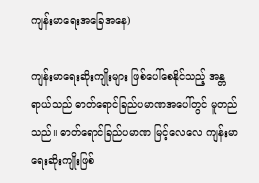ကျန်းမာရေးအခြေအနေ)

ကျန်းမာရေးဆိုးကျိုးများ ဖြစ်ပေါ်စေနိုင်သည့် အန္တရာယ်သည် ဓာတ်ရောင်ခြည်ပမာဏအပေါ်တွင် မူတည်သည်။ ဓာတ်ရောင်ခြည်ပမာဏ မြင့်လေလေ ကျန်းမာရေးဆိုးကျိုးဖြစ်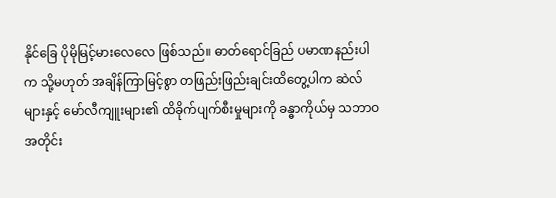နိုင်ခြေ ပိုမိုမြင့်မားလေလေ ဖြစ်သည်။ ဓာတ်ရောင်ခြည် ပမာဏနည်းပါက သို့မဟုတ် အချိန်ကြာမြင့်စွာ တဖြည်းဖြည်းချင်းထိတွေ့ပါက ဆဲလ်များနှင့် မော်လီကျူးများ၏ ထိခိုက်ပျက်စီးမှုများကို ခန္ဓာကိုယ်မှ သဘာဝအတိုင်း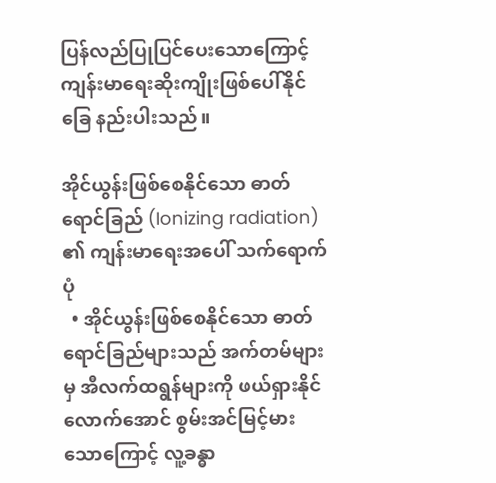ပြန်လည်ပြုပြင်ပေးသောကြောင့် ကျန်းမာရေးဆိုးကျိုးဖြစ်ပေါ်နိုင်ခြေ နည်းပါးသည်။

အိုင်ယွန်းဖြစ်စေနိုင်သော ဓာတ်ရောင်ခြည် (Ionizing radiation) ၏ ကျန်းမာရေးအပေါ် သက်ရောက်ပုံ
  • အိုင်ယွန်းဖြစ်စေနိုင်သော ဓာတ်ရောင်ခြည်များသည် အက်တမ်များမှ အီလက်ထရွန်များကို ဖယ်ရှားနိုင်လောက်အောင် စွမ်းအင်မြင့်မားသောကြောင့် လူ့ခန္ဓာ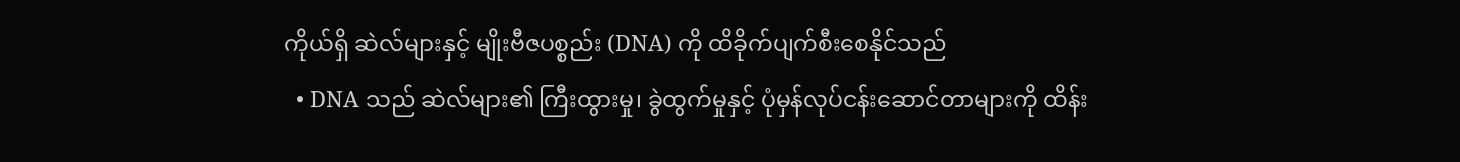ကိုယ်ရှိ ဆဲလ်များနှင့် မျိုးဗီဇပစ္စည်း (DNA) ကို ထိခိုက်ပျက်စီးစေနိုင်သည်
  • DNA သည် ဆဲလ်များ၏ ကြီးထွားမှု၊ ခွဲထွက်မှုနှင့် ပုံမှန်လုပ်ငန်းဆောင်တာများကို ထိန်း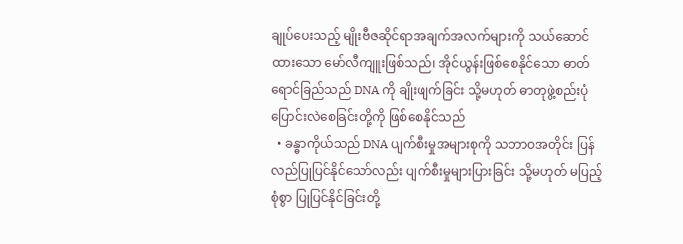ချုပ်ပေးသည့် မျိုးဗီဇဆိုင်ရာအချက်အလက်များကို သယ်ဆောင်ထားသော မော်လီကျူးဖြစ်သည်၊ အိုင်ယွန်းဖြစ်စေနိုင်သော ဓာတ်ရောင်ခြည်သည် DNA ကို ချိုးဖျက်ခြင်း သို့မဟုတ် ဓာတုဖွဲ့စည်းပုံ ပြောင်းလဲစေခြင်းတို့ကို ဖြစ်စေနိုင်သည်
  • ခန္ဓာကိုယ်သည် DNA ပျက်စီးမှုအများစုကို သဘာဝအတိုင်း ပြန်လည်ပြုပြင်နိုင်သော်လည်း ပျက်စီးမှုများပြားခြင်း သို့မဟုတ် မပြည့်စုံစွာ ပြုပြင်နိုင်ခြင်းတို့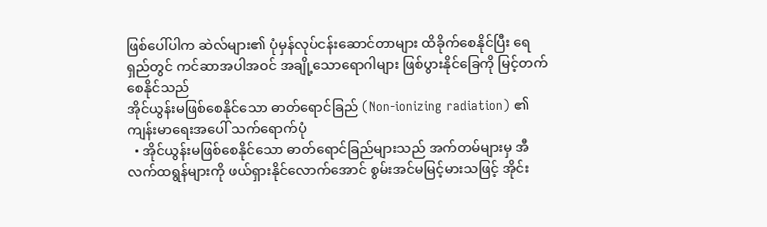ဖြစ်ပေါ်ပါက ဆဲလ်များ၏ ပုံမှန်လုပ်ငန်းဆောင်တာများ ထိခိုက်စေနိုင်ပြီး ရေရှည်တွင် ကင်ဆာအပါအဝင် အချို့သောရောဂါများ ဖြစ်ပွားနိုင်ခြေကို မြင့်တက်စေနိုင်သည်
အိုင်ယွန်းမဖြစ်စေနိုင်သော ဓာတ်ရောင်ခြည် (Non-ionizing radiation) ၏ ကျန်းမာရေးအပေါ် သက်ရောက်ပုံ
  • အိုင်ယွန်းမဖြစ်စေနိုင်သော ဓာတ်ရောင်ခြည်များသည် အက်တမ်များမှ အီလက်ထရွန်များကို ဖယ်ရှားနိုင်လောက်အောင် စွမ်းအင်မမြင့်မားသဖြင့် အိုင်း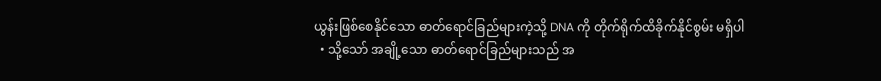ယွန်းဖြစ်စေနိုင်သော ဓာတ်ရောင်ခြည်များကဲ့သို့ DNA ကို တိုက်ရိုက်ထိခိုက်နိုင်စွမ်း မရှိပါ
  • သို့သော် အချို့သော ဓာတ်ရောင်ခြည်များသည် အ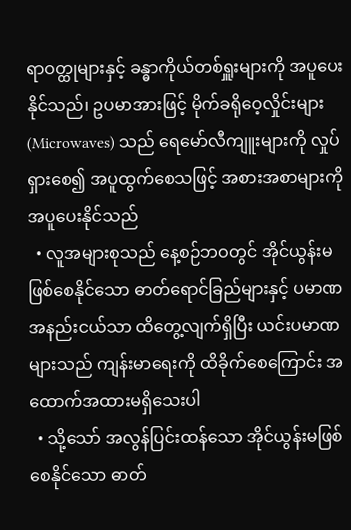ရာဝတ္ထုများနှင့် ခန္ဓာကိုယ်တစ်ရှူးများကို အပူပေးနိုင်သည်၊ ဥပမာအားဖြင့် မိုက်ခရိုဝေ့လှိုင်းများ (Microwaves) သည် ရေမော်လီကျူးများကို လှုပ်ရှားစေ၍ အပူထွက်စေသဖြင့် အစားအစာများကို အပူပေးနိုင်သည်
  • လူအများစုသည် နေ့စဉ်ဘဝတွင် အိုင်ယွန်းမဖြစ်စေနိုင်သော ဓာတ်ရောင်ခြည်များနှင့် ပမာဏအနည်းငယ်သာ ထိတွေ့လျက်ရှိပြီး ယင်းပမာဏများသည် ကျန်းမာရေးကို ထိခိုက်စေကြောင်း အထောက်အထားမရှိသေးပါ
  • သို့သော် အလွန်ပြင်းထန်သော အိုင်ယွန်းမဖြစ်စေနိုင်သော ဓာတ်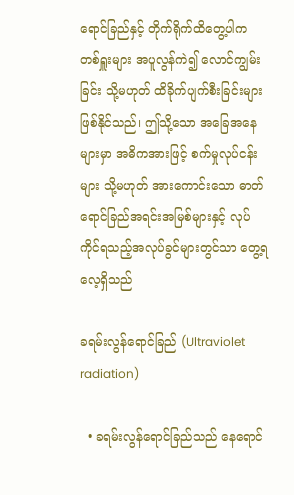ရောင်ခြည်နှင့် တိုက်ရိုက်ထိတွေ့ပါက တစ်ရှူးများ အပူလွန်ကဲ၍ လောင်ကျွမ်းခြင်း သို့မဟုတ် ထိခိုက်ပျက်စီးခြင်းများ ဖြစ်နိုင်သည်၊ ဤသို့သော အခြေအနေများမှာ အဓိကအားဖြင့် စက်မှုလုပ်ငန်းများ သို့မဟုတ် အားကောင်းသော ဓာတ်ရောင်ခြည်အရင်းအမြစ်များနှင့် လုပ်ကိုင်ရသည့်အလုပ်ခွင်များတွင်သာ တွေ့ရလေ့ရှိသည်

ခရမ်းလွန်ရောင်ခြည် (Ultraviolet radiation)

  • ခရမ်းလွန်ရောင်ခြည်သည် နေရောင်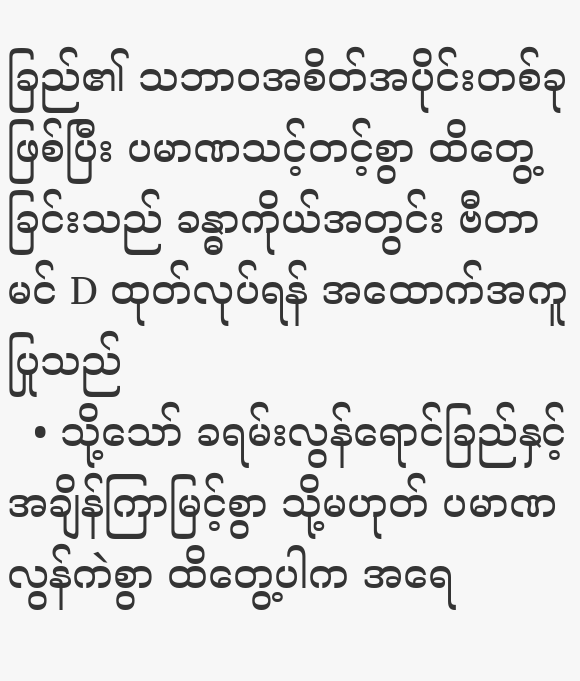ခြည်၏ သဘာဝအစိတ်အပိုင်းတစ်ခုဖြစ်ပြီး ပမာဏသင့်တင့်စွာ ထိတွေ့ခြင်းသည် ခန္ဓာကိုယ်အတွင်း ဗီတာမင် D ထုတ်လုပ်ရန် အထောက်အကူပြုသည်
  • သို့သော် ခရမ်းလွန်ရောင်ခြည်နှင့် အချိန်ကြာမြင့်စွာ သို့မဟုတ် ပမာဏလွန်ကဲစွာ ထိတွေ့ပါက အရေ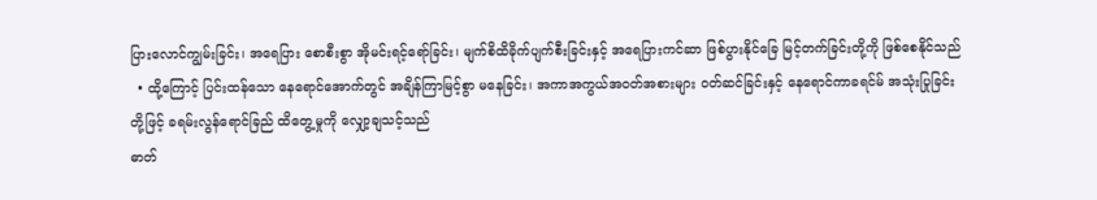ပြားလောင်ကျွမ်းခြင်း၊ အရေပြား စောစီးစွာ အိုမင်းရင့်ရော်ခြင်း၊ မျက်စိထိခိုက်ပျက်စီးခြင်းနှင့် အရေပြားကင်ဆာ ဖြစ်ပွားနိုင်ခြေ မြင့်တက်ခြင်းတို့ကို ဖြစ်စေနိုင်သည်
  • ထို့ကြောင့် ပြင်းထန်သော နေရောင်အောက်တွင် အချိန်ကြာမြင့်စွာ မနေခြင်း၊ အကာအကွယ်အဝတ်အစားများ ဝတ်ဆင်ခြင်းနှင့် နေရောင်ကာခရင်မ် အသုံးပြုခြင်းတို့ဖြင့် ခရမ်းလွန်ရောင်ခြည် ထိတွေ့မှုကို လျှော့ချသင့်သည်
ဓာတ်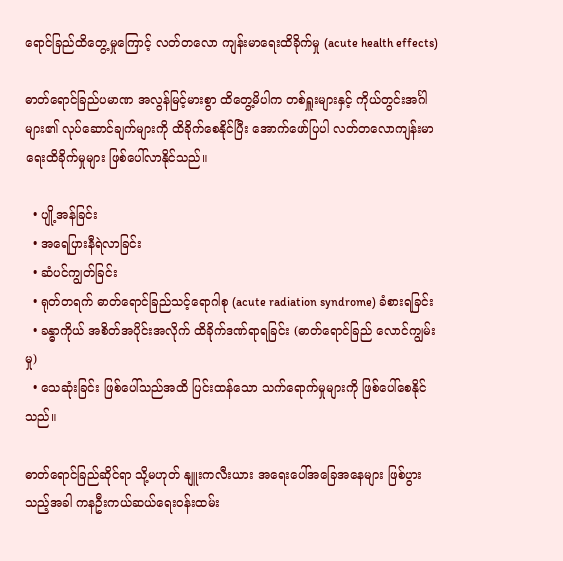ရောင်ခြည်ထိတွေ့မှုကြောင့် လတ်တလော ကျန်းမာရေးထိခိုက်မှု (acute health effects)

ဓာတ်ရောင်ခြည်ပမာဏ အလွန်မြင့်မားစွာ ထိတွေ့မိပါက တစ်ရှူးများနှင့် ကိုယ်တွင်းအင်္ဂါများ၏ လုပ်ဆောင်ချက်များကို ထိခိုက်စေနိုင်ပြီး အောက်ဖော်ပြပါ လတ်တလောကျန်းမာရေးထိခိုက်မှုများ ဖြစ်ပေါ်လာနိုင်သည်။

  • ပျို့အန်ခြင်း
  • အရေပြားနီရဲလာခြင်း
  • ဆံပင်ကျွတ်ခြင်း
  • ရုတ်တရက် ဓာတ်ရောင်ခြည်သင့်ရောဂါစု (acute radiation syndrome) ခံစားရခြင်း
  • ခန္ဓာကိုယ် အစိတ်အပိုင်းအလိုက် ထိခိုက်ဒဏ်ရာရခြင်း (ဓာတ်ရောင်ခြည် လောင်ကျွမ်းမှု)
  • သေဆုံးခြင်း ဖြစ်ပေါ်သည်အထိ ပြင်းထန်သော သက်ရောက်မှုများကို ဖြစ်ပေါ်စေနိုင်သည်။

ဓာတ်ရောင်ခြည်ဆိုင်ရာ သို့မဟုတ် နျူးကလီးယား အရေးပေါ်အခြေအနေများ ဖြစ်ပွားသည့်အခါ ကနဦးကယ်ဆယ်ရေးဝန်းထမ်း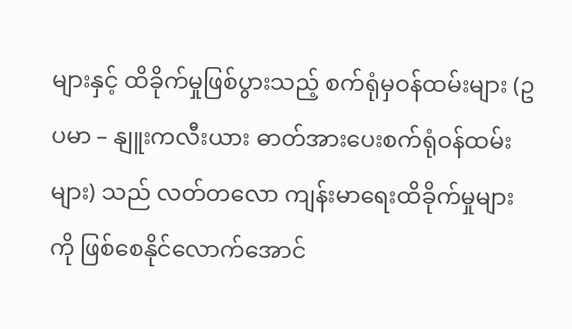များနှင့် ထိခိုက်မှုဖြစ်ပွားသည့် စက်ရုံမှဝန်ထမ်းများ (ဥပမာ – နျူးကလီးယား ဓာတ်အားပေးစက်ရုံဝန်ထမ်းများ) သည် လတ်တလော ကျန်းမာရေးထိခိုက်မှုများကို ဖြစ်စေနိုင်လောက်အောင်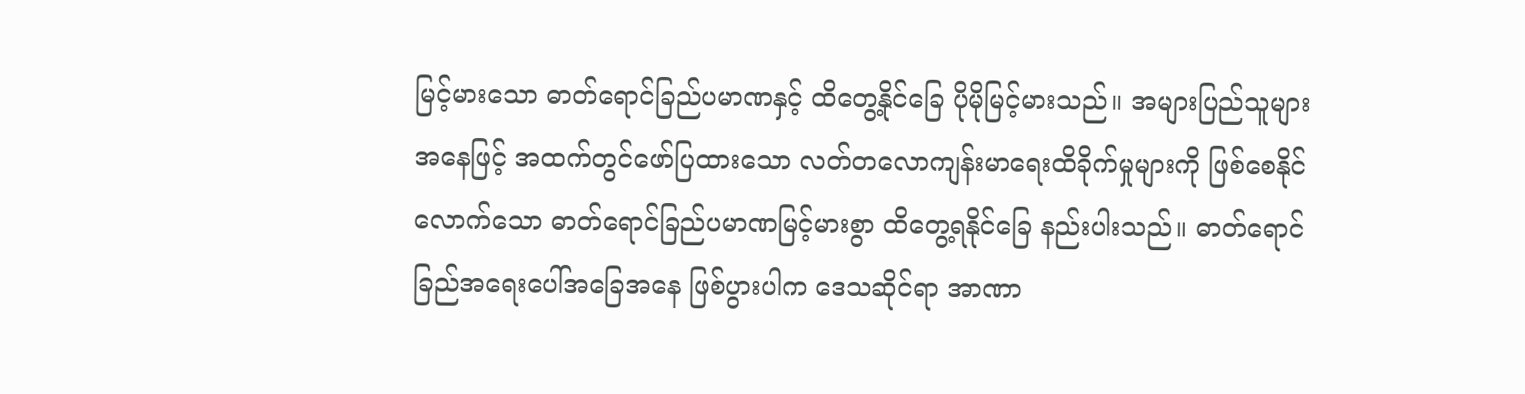မြင့်မားသော ဓာတ်ရောင်ခြည်ပမာဏနှင့် ထိတွေ့နိုင်ခြေ ပိုမိုမြင့်မားသည်။ အများပြည်သူများအနေဖြင့် အထက်တွင်ဖော်ပြထားသော လတ်တလောကျန်းမာရေးထိခိုက်မှုများကို ဖြစ်စေနိုင်လောက်သော ဓာတ်ရောင်ခြည်ပမာဏမြင့်မားစွာ ထိတွေ့ရနိုင်ခြေ နည်းပါးသည်။ ဓာတ်ရောင်ခြည်အရေးပေါ်အခြေအနေ ဖြစ်ပွားပါက ဒေသဆိုင်ရာ အာဏာ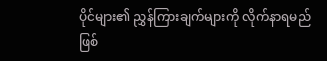ပိုင်များ၏ ညွှန်ကြားချက်များကို လိုက်နာရမည်ဖြစ်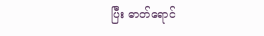ပြီး ဓာတ်ရောင်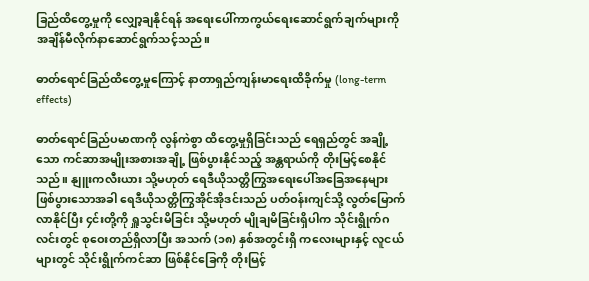ခြည်ထိတွေ့မှုကို လျှော့ချနိုင်ရန် အရေးပေါ်ကာကွယ်ရေးဆောင်ရွက်ချက်များကို အချိန်မီလိုက်နာဆောင်ရွက်သင့်သည်။

ဓာတ်ရောင်ခြည်ထိတွေ့မှုကြောင့် နာတာရှည်ကျန်းမာရေးထိခိုက်မှု (long-term effects)

ဓာတ်ရောင်ခြည်ပမာဏကို လွန်ကဲစွာ ထိတွေ့မှုရှိခြင်းသည် ရေရှည်တွင် အချို့သော ကင်ဆာအမျိုးအစားအချို့ ဖြစ်ပွားနိုင်သည့် အန္တရာယ်ကို တိုးမြင့်စေနိုင်သည်။ နျူးကလီးယား သို့မဟုတ် ရေဒီယိုသတ္တိကြွအရေးပေါ်အခြေအနေများ ဖြစ်ပွားသောအခါ ရေဒီယိုသတ္တိကြွအိုင်အိုဒင်းသည် ပတ်ဝန်းကျင်သို့ လွတ်မြောက်လာနိုင်ပြီး ၄င်းတို့ကို ရှူသွင်းမိခြင်း သို့မဟုတ် မျိုချမိခြင်းရှိပါက သိုင်းရွိုက်ဂလင်းတွင် စုဝေးတည်ရှိလာပြီး အသက် (၁၈) နှစ်အတွင်းရှိ ကလေးများနှင့် လူငယ်များတွင် သိုင်းရွိုက်ကင်ဆာ ဖြစ်နိုင်ခြေကို တိုးမြင့်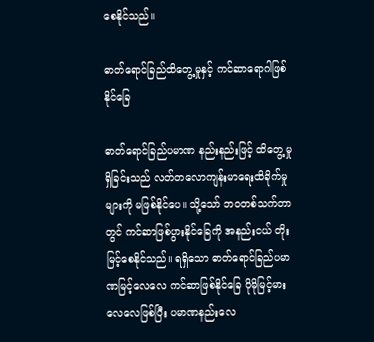စေနိုင်သည်။

ဓာတ်ရောင်ခြည်ထိတွေ့မှုနှင့် ကင်ဆာ‌ရောဂါဖြစ်နိုင်ခြေ

ဓာတ်‌ရောင်ခြည်ပမာဏ နည်းနည်းဖြင့် ထိတွေ့မှုရှိခြင်းသည် လတ်တလောကျန်းမာရေးထိခိုက်မှုများကို မဖြစ်နိုင်ပေ။ သို့သော် ဘဝတစ်သက်တာတွင် ကင်ဆာဖြစ်ပွားနိုင်ခြေကို အနည်းငယ် တိုးမြင့်စေနိုင်သည်။ ရရှိသော ဓာတ်ရောင်ခြည်ပမာဏမြင့်လေလေ ကင်ဆာဖြစ်နိုင်ခြေ ပိုမိုမြင့်မားလေလေဖြစ်ပြီး ပမာဏနည်းလေ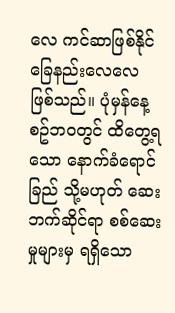လေ ကင်ဆာဖြစ်နိုင်ခြေနည်းလေလေ ဖြစ်သည်။ ပုံမှန်နေ့စဥ်ဘဝတွင် ထိတွေ့ရသော နောက်ခံ‌ရောင်ခြည် သို့မဟုတ် ဆေးဘက်ဆိုင်ရာ စစ်ဆေးမှုများမှ ရရှိသော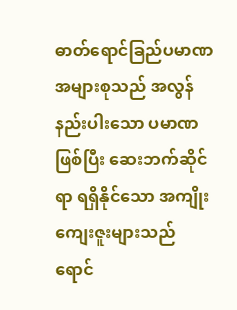ဓာတ်‌ရောင်ခြည်ပမာဏ အများစုသည် အလွန်နည်းပါးသော ပမာဏဖြစ်ပြီး ဆေးဘက်ဆိုင်ရာ ရရှိနိုင်သော အကျိုးကျေးဇူးများသည် ရောင်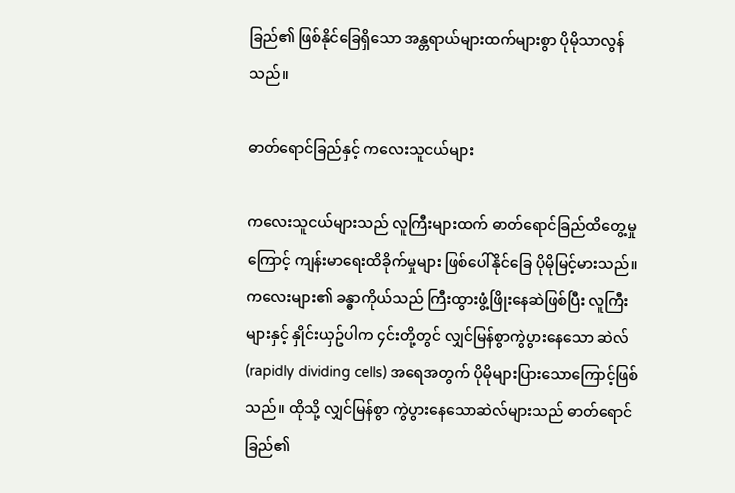ခြည်၏ ဖြစ်နိုင်ခြေရှိသော အန္တရာယ်များထက်များစွာ ပိုမိုသာလွန်သည်။

ဓာတ်ရောင်ခြည်နှင့် က‌လေးသူငယ်များ

ကလေးသူငယ်များသည် လူကြီးများထက် ဓာတ်ရောင်ခြည်ထိတွေ့မှုကြောင့် ကျန်းမာရေးထိခိုက်မှုများ ဖြစ်ပေါ်နိုင်ခြေ ပိုမိုမြင့်မားသည်။ ကလေးများ၏ ခန္ဓာကိုယ်သည် ကြီးထွားဖွံ့ဖြိုးနေဆဲဖြစ်ပြီး လူကြီးများနှင့် နှိုင်းယှဥ်ပါက ၄င်းတို့တွင် လျှင်မြန်စွာကွဲပွားနေသော ဆဲလ် (rapidly dividing cells) အရေအတွက် ပိုမိုများပြားသောကြောင့်ဖြစ်သည်။ ထိုသို့ လျှင်မြန်စွာ ကွဲပွားနေသောဆဲလ်များသည် ဓာတ်ရောင်ခြည်၏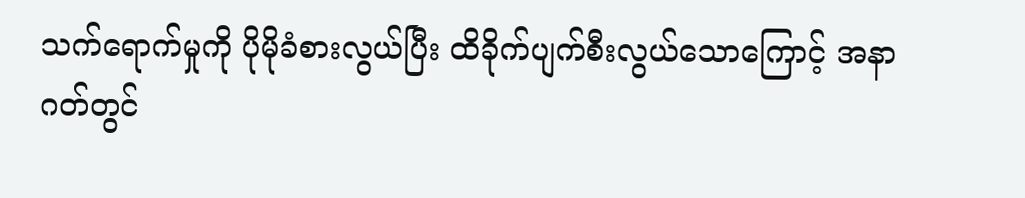သက်ရောက်မှုကို ပိုမိုခံစားလွယ်ပြီး ထိခိုက်ပျက်စီးလွယ်သောကြောင့် အနာဂတ်တွင်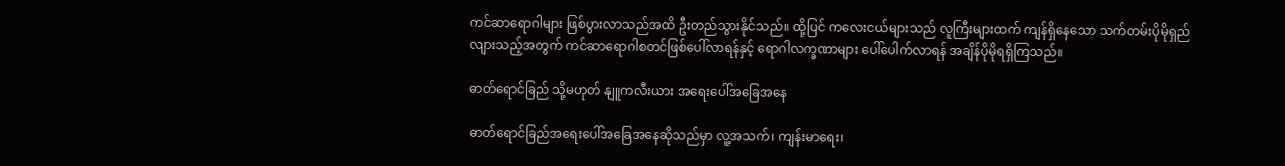ကင်ဆာရောဂါများ ဖြစ်ပွားလာသည်အထိ ဦးတည်သွားနိုင်သည်။ ထို့ပြင် ကလေးငယ်များသည် လူကြီးများထက် ကျန်ရှိနေသော သက်တမ်းပိုမိုရှည်လျားသည့်အတွက် ကင်ဆာရောဂါစတင်ဖြစ်ပေါ်လာရန်နှင့် ရောဂါလက္ခဏာများ ပေါ်ပေါက်လာရန် အချိန်ပိုမိုရရှိကြသည်။

ဓာတ်ရောင်ခြည် သို့မဟုတ် နျူကလီးယား အရေးပေါ်အခြေအနေ

ဓာတ်ရောင်ခြည်အရေးပေါ်အခြေအနေဆိုသည်မှာ လူ့အသက်၊ ကျန်းမာရေး၊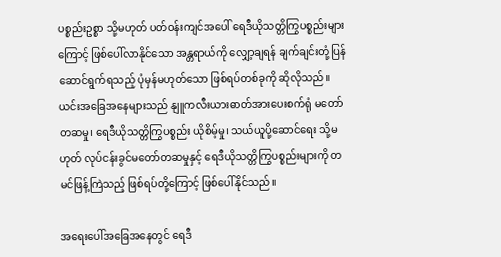ပစ္စည်းဥစ္စာ သို့မဟုတ် ပတ်ဝန်းကျင်အပေါ် ရေဒီယိုသတ္တိကြွပစ္စည်းများကြောင့် ဖြစ်ပေါ်လာနိုင်သော အန္တရာယ်ကို လျှော့ချရန် ချက်ချင်းတုံ့ပြန်ဆောင်ရွက်ရသည့် ပုံမှန်မဟုတ်သော ဖြစ်ရပ်တစ်ခုကို ဆိုလိုသည်။ ယင်းအခြေအနေများသည် နျူကလီးယားဓာတ်အားပေးစက်ရုံ မတော်တဆမှု၊ ရေဒီယိုသတ္တိကြွပစ္စည်း ယိုစိမ့်မှု၊ သယ်ယူပို့ဆောင်ရေး သို့မဟုတ် လုပ်ငန်းခွင်မတော်တဆမှုနှင့် ရေဒီယိုသတ္တိကြွပစ္စည်းများကို တမင်ဖြန့်ကြဲသည့် ဖြစ်ရပ်တို့ကြောင့် ဖြစ်ပေါ်နိုင်သည်။

အရေးပေါ်အခြေအနေတွင် ရေဒီ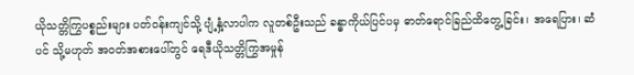ယိုသတ္တိကြွပစ္စည်းများ ပတ်ဝန်းကျင်သို့ ပျံ့နှံ့လာပါက လူတစ်ဦးသည် ခန္ဓာကိုယ်ပြင်ပမှ ဓာတ်ရောင်ခြည်ထိတွေ့ခြင်း၊ အရေပြား၊ ဆံပင် သို့မဟုတ် အဝတ်အစားပေါ်တွင် ရေဒီယိုသတ္တိကြွအမှုန်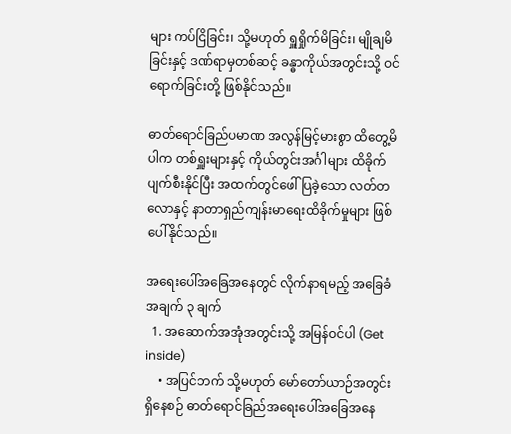များ ကပ်ငြိခြင်း၊ သို့မဟုတ် ရှူရှိုက်မိခြင်း၊ မျိုချမိခြင်းနှင့် ဒဏ်ရာမှတစ်ဆင့် ခန္ဓာကိုယ်အတွင်းသို့ ဝင်ရောက်ခြင်းတို့ ဖြစ်နိုင်သည်။

ဓာတ်ရောင်ခြည်ပမာဏ အလွန်မြင့်မားစွာ ထိတွေ့မိပါက တစ်ရှူးများနှင့် ကိုယ်တွင်းအင်္ဂါများ ထိခိုက်ပျက်စီးနိုင်ပြီး အထက်တွင်ဖေါ်ပြခဲ့သော လတ်တလောနှင့် နာတာရှည်ကျန်းမာရေးထိခိုက်မှုများ ဖြစ်ပေါ်နိုင်သည်။

အရေးပေါ်အခြေအနေတွင် လိုက်နာရမည့် အခြေခံအချက် ၃ ချက်
  1. အဆောက်အအုံအတွင်းသို့ အမြန်ဝင်ပါ (Get inside)
    • အပြင်ဘက် သို့မဟုတ် မော်တော်ယာဉ်အတွင်း ရှိနေစဉ် ဓာတ်ရောင်ခြည်အရေးပေါ်အခြေအနေ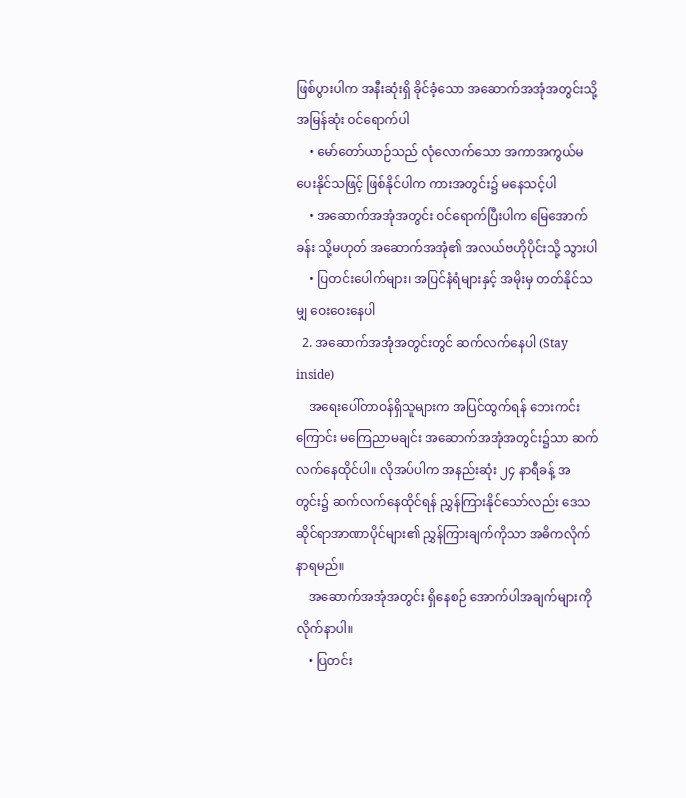ဖြစ်ပွားပါက အနီးဆုံးရှိ ခိုင်ခံ့သော အဆောက်အအုံအတွင်းသို့ အမြန်ဆုံး ဝင်ရောက်ပါ
    • မော်တော်ယာဉ်သည် လုံလောက်သော အကာအကွယ်မပေးနိုင်သဖြင့် ဖြစ်နိုင်ပါက ကားအတွင်း၌ မနေသင့်ပါ
    • အဆောက်အအုံအတွင်း ဝင်ရောက်ပြီးပါက မြေအောက်ခန်း သို့မဟုတ် အဆောက်အအုံ၏ အလယ်ဗဟိုပိုင်းသို့ သွားပါ
    • ပြတင်းပေါက်များ၊ အပြင်နံရံများနှင့် အမိုးမှ တတ်နိုင်သမျှ ဝေးဝေးနေပါ
  2. အဆောက်အအုံအတွင်းတွင် ဆက်လက်နေပါ (Stay inside)
    အရေးပေါ်တာဝန်ရှိသူများက အပြင်ထွက်ရန် ဘေးကင်းကြောင်း မကြေညာမချင်း အဆောက်အအုံအတွင်း၌သာ ဆက်လက်နေထိုင်ပါ။ လိုအပ်ပါက အနည်းဆုံး ၂၄ နာရီခန့် အတွင်း၌ ဆက်လက်နေထိုင်ရန် ညွှန်ကြားနိုင်သော်လည်း ဒေသဆိုင်ရာအာဏာပိုင်များ၏ ညွှန်ကြားချက်ကိုသာ အဓိကလိုက်နာရမည်။
    အဆောက်အအုံအတွင်း ရှိနေစဉ် အောက်ပါအချက်များကို လိုက်နာပါ။
    • ပြတင်း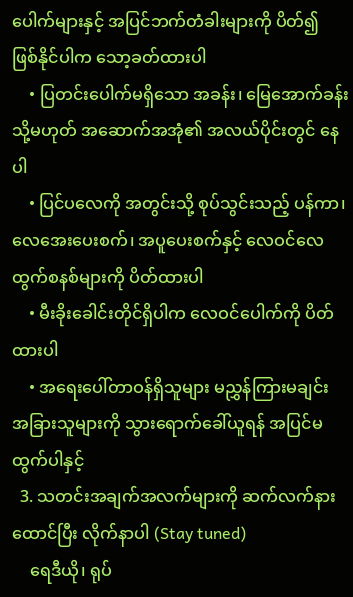ပေါက်များနှင့် အပြင်ဘက်တံခါးများကို ပိတ်၍ ဖြစ်နိုင်ပါက သော့ခတ်ထားပါ
    • ပြတင်းပေါက်မရှိသော အခန်း၊ မြေအောက်ခန်း သို့မဟုတ် အဆောက်အအုံ၏ အလယ်ပိုင်းတွင် နေပါ
    • ပြင်ပလေကို အတွင်းသို့ စုပ်သွင်းသည့် ပန်ကာ၊ လေအေးပေးစက်၊ အပူပေးစက်နှင့် လေဝင်လေထွက်စနစ်များကို ပိတ်ထားပါ
    • မီးခိုးခေါင်းတိုင်ရှိပါက လေဝင်ပေါက်ကို ပိတ်ထားပါ
    • အရေးပေါ်တာဝန်ရှိသူများ မညွှန်ကြားမချင်း အခြားသူများကို သွားရောက်ခေါ်ယူရန် အပြင်မထွက်ပါနှင့်
  3. သတင်းအချက်အလက်များကို ဆက်လက်နားထောင်ပြီး လိုက်နာပါ (Stay tuned)
    ရေဒီယို၊ ရုပ်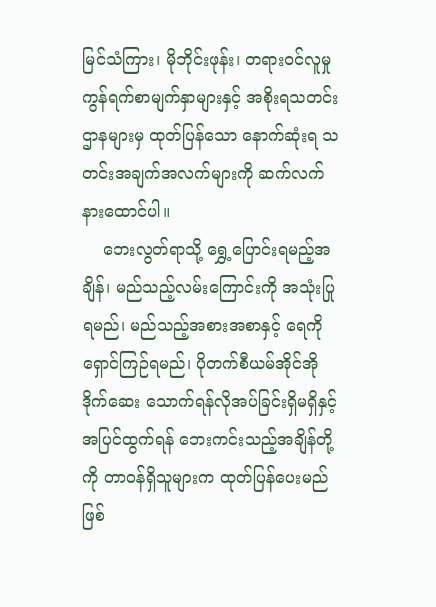မြင်သံကြား၊ မိုဘိုင်းဖုန်း၊ တရားဝင်လူမှုကွန်ရက်စာမျက်နှာများနှင့် အစိုးရသတင်းဌာနများမှ ထုတ်ပြန်သော နောက်ဆုံးရ သတင်းအချက်အလက်များကို ဆက်လက်နားထောင်ပါ။
    ဘေးလွတ်ရာသို့ ရွှေ့ပြောင်းရမည့်အချိန်၊ မည်သည့်လမ်းကြောင်းကို အသုံးပြုရမည်၊ မည်သည့်အစားအစာနှင့် ရေကို ရှောင်ကြဉ်ရမည်၊ ပိုတက်စီယမ်အိုင်အိုဒိုက်ဆေး သောက်ရန်လိုအပ်ခြင်းရှိမရှိနှင့် အပြင်ထွက်ရန် ဘေးကင်းသည့်အချိန်တို့ကို တာဝန်ရှိသူများက ထုတ်ပြန်ပေးမည်ဖြစ်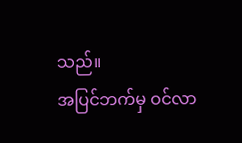သည်။
အပြင်ဘက်မှ ဝင်လာ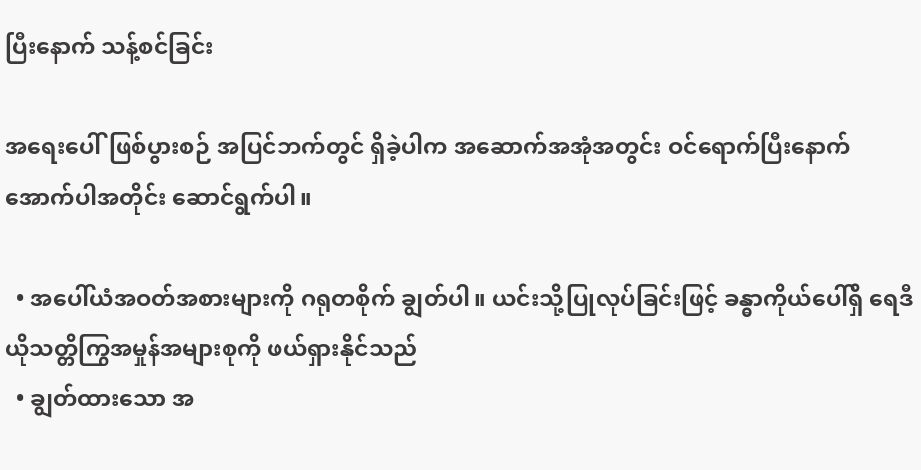ပြီးနောက် သန့်စင်ခြင်း

အရေးပေါ်ဖြစ်ပွားစဉ် အပြင်ဘက်တွင် ရှိခဲ့ပါက အဆောက်အအုံအတွင်း ဝင်ရောက်ပြီးနောက် အောက်ပါအတိုင်း ဆောင်ရွက်ပါ။

  • အပေါ်ယံအဝတ်အစားများကို ဂရုတစိုက် ချွတ်ပါ။ ယင်းသို့ပြုလုပ်ခြင်းဖြင့် ခန္ဓာကိုယ်ပေါ်ရှိ ရေဒီယိုသတ္တိကြွအမှုန်အများစုကို ဖယ်ရှားနိုင်သည်
  • ချွတ်ထားသော အ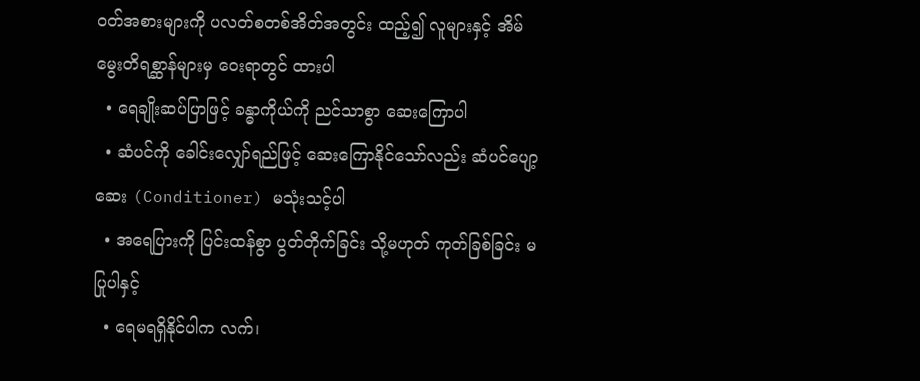ဝတ်အစားများကို ပလတ်စတစ်အိတ်အတွင်း ထည့်၍ လူများနှင့် အိမ်မွေးတိရစ္ဆာန်များမှ ဝေးရာတွင် ထားပါ
  • ရေချိုးဆပ်ပြာဖြင့် ခန္ဓာကိုယ်ကို ညင်သာစွာ ဆေးကြောပါ
  • ဆံပင်ကို ခေါင်းလျှော်ရည်ဖြင့် ဆေးကြောနိုင်သော်လည်း ဆံပင်ပျော့ဆေး (Conditioner) မသုံးသင့်ပါ
  • အရေပြားကို ပြင်းထန်စွာ ပွတ်တိုက်ခြင်း သို့မဟုတ် ကုတ်ခြစ်ခြင်း မပြုပါနှင့်
  • ရေမရရှိနိုင်ပါက လက်၊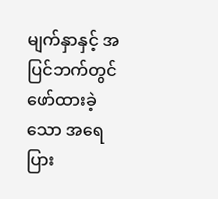မျက်နှာနှင့် အပြင်ဘက်တွင် ဖော်ထားခဲ့သော အရေပြား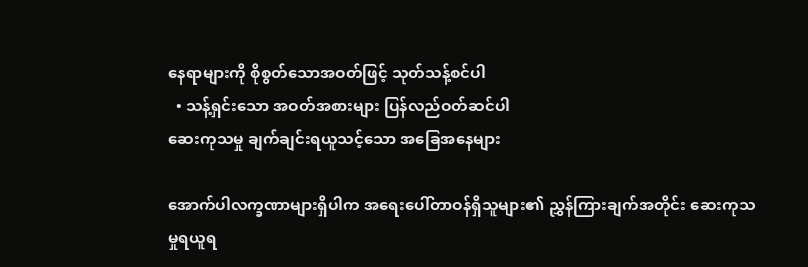နေရာများကို စိုစွတ်သောအဝတ်ဖြင့် သုတ်သန့်စင်ပါ
  • သန့်ရှင်းသော အဝတ်အစားများ ပြန်လည်ဝတ်ဆင်ပါ
ဆေးကုသမှု ချက်ချင်းရယူသင့်သော အခြေအနေများ

အောက်ပါလက္ခဏာများရှိပါက အရေးပေါ်တာဝန်ရှိသူများ၏ ညွှန်ကြားချက်အတိုင်း ဆေးကုသမှုရယူရ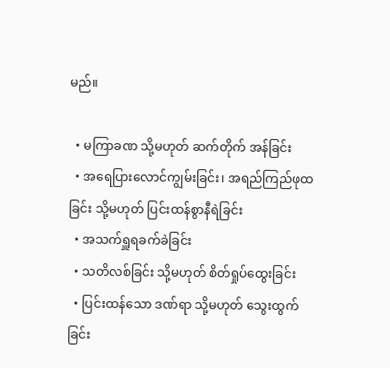မည်။

  • မကြာခဏ သို့မဟုတ် ဆက်တိုက် အန်ခြင်း
  • အရေပြားလောင်ကျွမ်းခြင်း၊ အရည်ကြည်ဖုထခြင်း သို့မဟုတ် ပြင်းထန်စွာနီရဲခြင်း
  • အသက်ရှူရခက်ခဲခြင်း
  • သတိလစ်ခြင်း သို့မဟုတ် စိတ်ရှုပ်ထွေးခြင်း
  • ပြင်းထန်သော ဒဏ်ရာ သို့မဟုတ် သွေးထွက်ခြင်း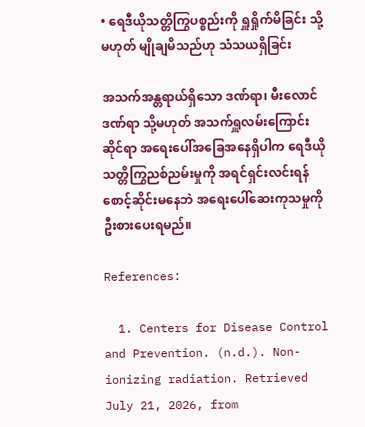• ရေဒီယိုသတ္တိကြွပစ္စည်းကို ရှူရှိုက်မိခြင်း သို့မဟုတ် မျိုချမိသည်ဟု သံသယရှိခြင်း

အသက်အန္တရာယ်ရှိသော ဒဏ်ရာ၊ မီးလောင်ဒဏ်ရာ သို့မဟုတ် အသက်ရှူလမ်းကြောင်းဆိုင်ရာ အရေးပေါ်အခြေအနေရှိပါက ရေဒီယိုသတ္တိကြွညစ်ညမ်းမှုကို အရင်ရှင်းလင်းရန် စောင့်ဆိုင်းမနေဘဲ အရေးပေါ်ဆေးကုသမှုကို ဦးစားပေးရမည်။

References:

  1. Centers for Disease Control and Prevention. (n.d.). Non-ionizing radiation. Retrieved July 21, 2026, from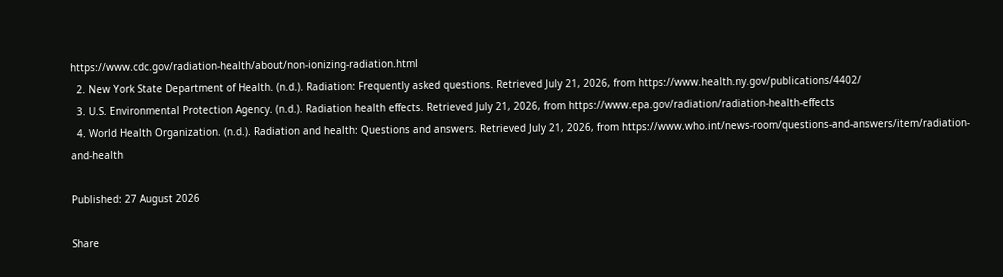https://www.cdc.gov/radiation-health/about/non-ionizing-radiation.html
  2. New York State Department of Health. (n.d.). Radiation: Frequently asked questions. Retrieved July 21, 2026, from https://www.health.ny.gov/publications/4402/
  3. U.S. Environmental Protection Agency. (n.d.). Radiation health effects. Retrieved July 21, 2026, from https://www.epa.gov/radiation/radiation-health-effects
  4. World Health Organization. (n.d.). Radiation and health: Questions and answers. Retrieved July 21, 2026, from https://www.who.int/news-room/questions-and-answers/item/radiation-and-health

Published: 27 August 2026

Share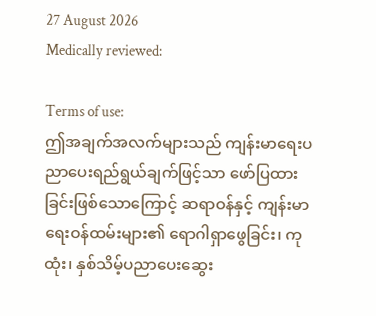27 August 2026
Medically reviewed:

Terms of use:
ဤအချက်အလက်များသည် ကျန်းမာရေးပညာပေးရည်ရွယ်ချက်ဖြင့်သာ ဖော်ပြထားခြင်းဖြစ်သောကြောင့် ဆရာဝန်နှင့် ကျန်းမာရေးဝန်ထမ်းများ၏ ရောဂါရှာဖွေခြင်း၊ ကုထုံး၊ နှစ်သိမ့်ပညာပေးဆွေး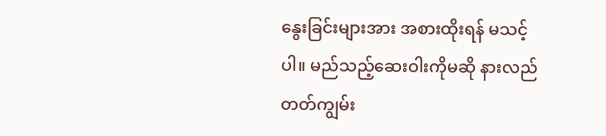နွေးခြင်းများအား အစားထိုးရန် မသင့်ပါ။ မည်သည့်ဆေးဝါးကိုမဆို နားလည်တတ်ကျွမ်း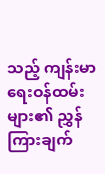သည့် ကျန်းမာရေးဝန်ထမ်းများ၏ ညွှန်ကြားချက်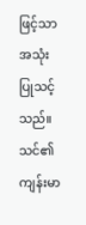ဖြင့်သာ အသုံးပြုသင့်သည်။
သင်၏ကျန်းမာ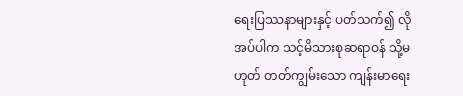ရေးပြဿနာများနှင့် ပတ်သက်၍ လိုအပ်ပါက သင့်မိသားစုဆရာဝန် သို့မဟုတ် တတ်ကျွမ်းသော ကျန်းမာရေး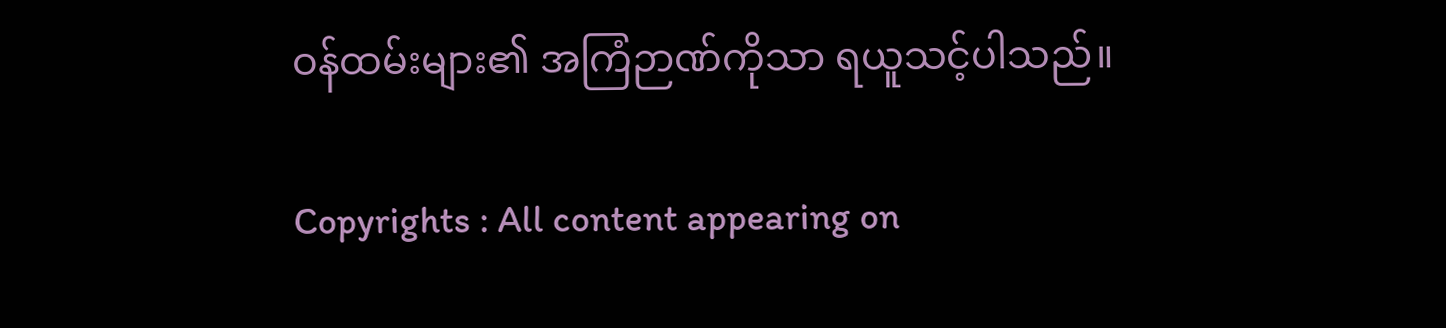ဝန်ထမ်းများ၏ အကြံဉာဏ်ကိုသာ ရယူသင့်ပါသည်။

Copyrights : All content appearing on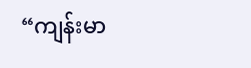“ကျန်းမာ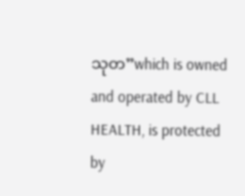သုတ”which is owned and operated by CLL HEALTH, is protected by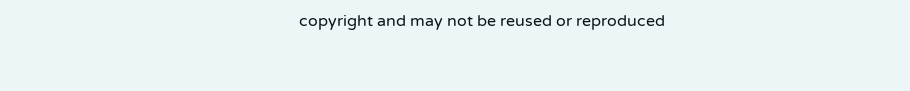copyright and may not be reused or reproduced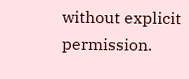without explicit permission.